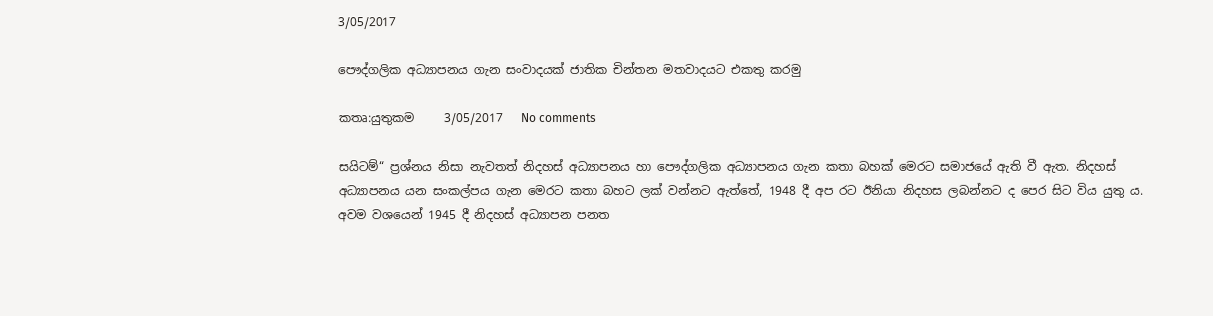3/05/2017

පෞද්ගලික අධ්‍යාපනය ගැන සංවාදයක් ජාතික චින්තන මතවාදයට එකතු කරමු

කතෘ:යුතුකම     3/05/2017   No comments

සයිටම්“ ප්‍ර‍ශ්නය නිසා නැවතත් නිදහස් අධ්‍යාපනය හා පෞද්ගලික අධ්‍යාපනය ගැන කතා බහක් මෙරට සමාජයේ ඇති වී ඇත. නිදහස් අධ්‍යාපනය යන සංකල්පය ගැන මෙරට කතා බහට ලක් වන්නට ඇත්තේ, 1948 දී අප රට ඊනියා නිදහස ලබන්නට ද පෙර සිට විය යුතු ය. අවම වශයෙන් 1945 දී නිදහස් අධ්‍යාපන පනත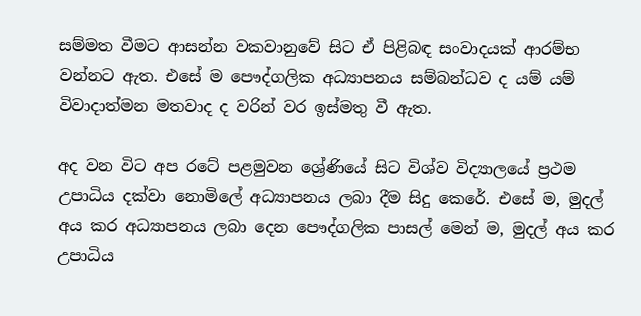සම්මත වීමට ආසන්න වකවානුවේ සිට ඒ පිළිබ‍ඳ සංවාදයක් ආරම්භ වන්නට ඇත. එසේ ම පෞද්ගලික අධ්‍යාපනය සම්බන්ධව ද යම් යම් විවාදාත්මන මතවාද ද වරින් වර ඉස්මතු වී ඇත.

අද වන විට අප රටේ පළමුවන ශ්‍රේණියේ සිට විශ්ව විද්‍යාලයේ ප්‍රථම උපාධිය දක්වා නොමිලේ අධ්‍යාපනය ලබා දීම සිදු කෙරේ. එසේ ම, මුදල් අය කර අධ්‍යාපනය ලබා දෙන පෞද්ගලික පාසල් මෙන් ම, මුදල් අය කර උපාධිය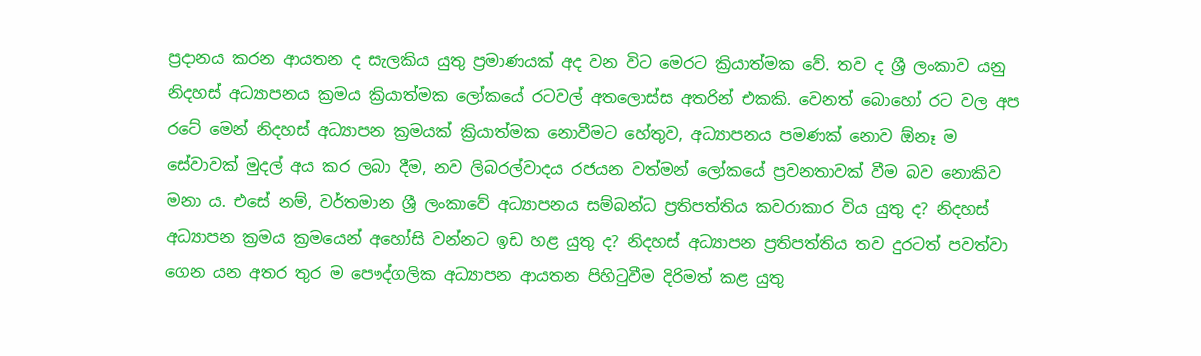ප්‍රදානය කරන ආයතන ද සැලකිය යුතු ප්‍රමාණයක් අද වන විට මෙරට ක්‍රියාත්මක වේ. තව ද ශ්‍රී ලංකාව යනු නිදහස් අධ්‍යාපනය ක්‍රමය ක්‍රියාත්මක ලෝකයේ රටවල් අතලොස්ස අතරින් එකකි. වෙනත් බොහෝ රට වල අප රටේ මෙන් නිදහස් අධ්‍යාපන ක්‍රමයක් ක්‍රියාත්මක නොවීමට හේතුව, අධ්‍යාපනය පමණක් නොව ඕනෑ ම සේවාවක් මුදල් අය කර ලබා දීම, නව ලිබරල්වාදය රජයන වත්මන් ලෝකයේ ප්‍රවනතාවක් වීම බව නොකිව මනා ය. එසේ නම්, වර්තමාන ශ්‍රී ලංකාවේ අධ්‍යාපනය සම්බන්ධ ප්‍රතිපත්තිය කවරාකාර විය යුතු ද? නිදහස් අධ්‍යාපන ක්‍රමය ක්‍රමයෙන් අහෝසි වන්නට ඉඩ හළ යුතු ද? නිදහස් අධ්‍යාපන ප්‍රතිපත්තිය තව දුරටත් පවත්වා ගෙන යන අතර තුර ම පෞද්ගලික අධ්‍යාපන ආයතන පිහිටුවීම දිරිමත් කළ යුතු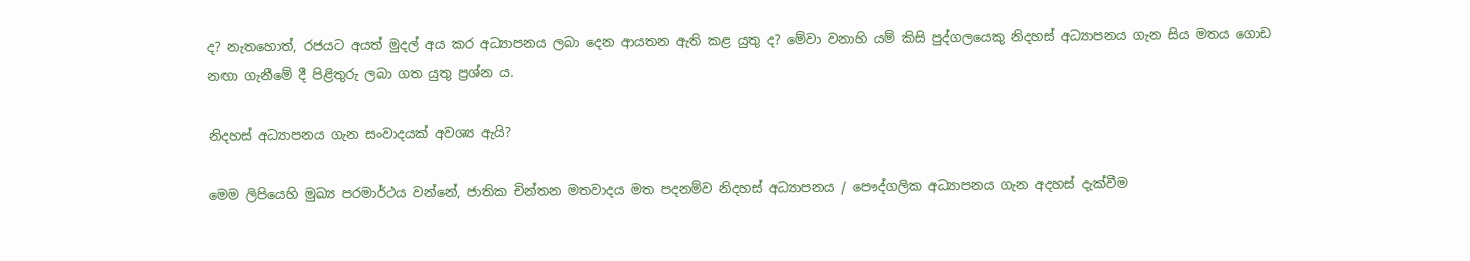ද? නැතහොත්, රජයට අයත් මුදල් අය කර අධ්‍යාපනය ලබා දෙන ආයතන ඇති කළ යුතු ද? මේවා වනාහි යම් කිසි පුද්ගලයෙකු නිදහස් අධ්‍යාපනය ගැන සිය මතය ගොඩ නඟා ගැනීමේ දී පිළිතුරු ලබා ගත යුතු ප්‍රශ්න ය.

නිදහස් අධ්‍යාපනය ගැන සංවාදයක් අවශ්‍ය ඇයි?

මෙම ලිපියෙහි මුඛ්‍ය පරමාර්ථය වන්නේ, ජාතික චින්තන මතවාදය මත පදනම්ව නිදහස් අධ්‍යාපනය / පෞද්ගලික අධ්‍යාපනය ගැන අදහස් දැක්වීම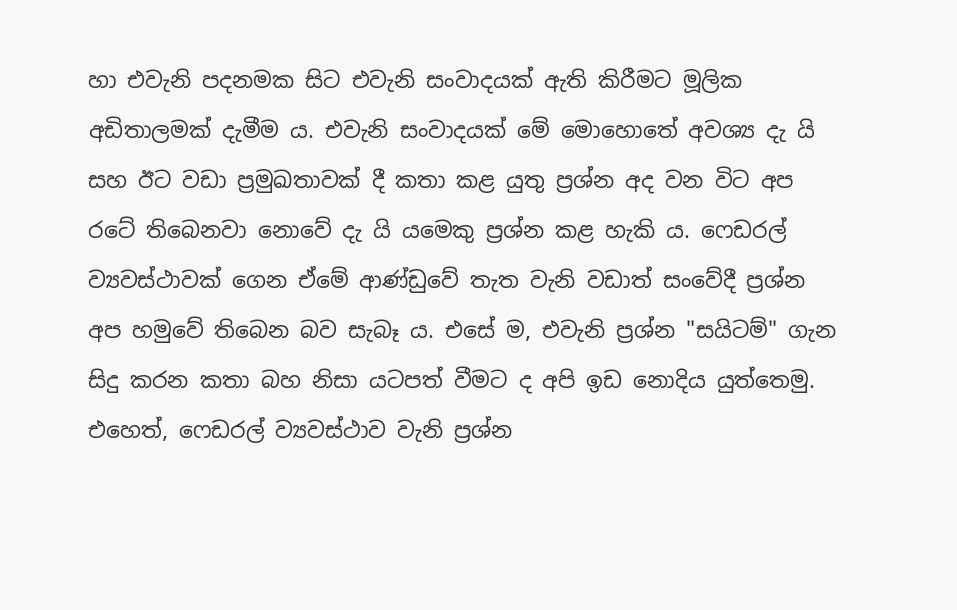හා එවැනි පදනමක සිට එවැනි සංවාදයක් ඇති කිරීමට මූලික අඩිතාලමක් දැමීම ය. එවැනි සංවාදයක් මේ මොහොතේ අවශ්‍ය දැ යි සහ ඊට වඩා ප්‍රමුඛතාවක් දී කතා කළ යුතු ප්‍රශ්න අද වන විට අප රටේ තිබෙනවා නොවේ දැ යි යමෙකු ප්‍රශ්න කළ හැකි ය. ෆෙඩරල් ව්‍යවස්ථාවක් ගෙන ඒමේ ආණ්ඩුවේ තැත වැනි වඩාත් සංවේදී ප්‍රශ්න අප හමුවේ තිබෙන බව සැබෑ ය. එසේ ම, එවැනි ප්‍රශ්න "සයිටම්" ගැන සිදු කරන කතා බහ නිසා යටපත් වීමට ද අපි ඉඩ නොදිය යුත්තෙමු. එහෙත්, ෆෙඩරල් ව්‍යවස්ථාව වැනි ප්‍රශ්න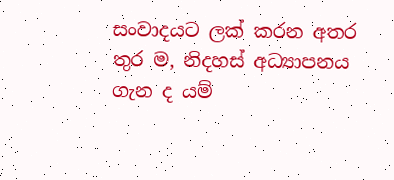සංවාදයට ලක් කරන අතර තුර ම, නිදහස් අධ්‍යාපනය ගැන ද යම්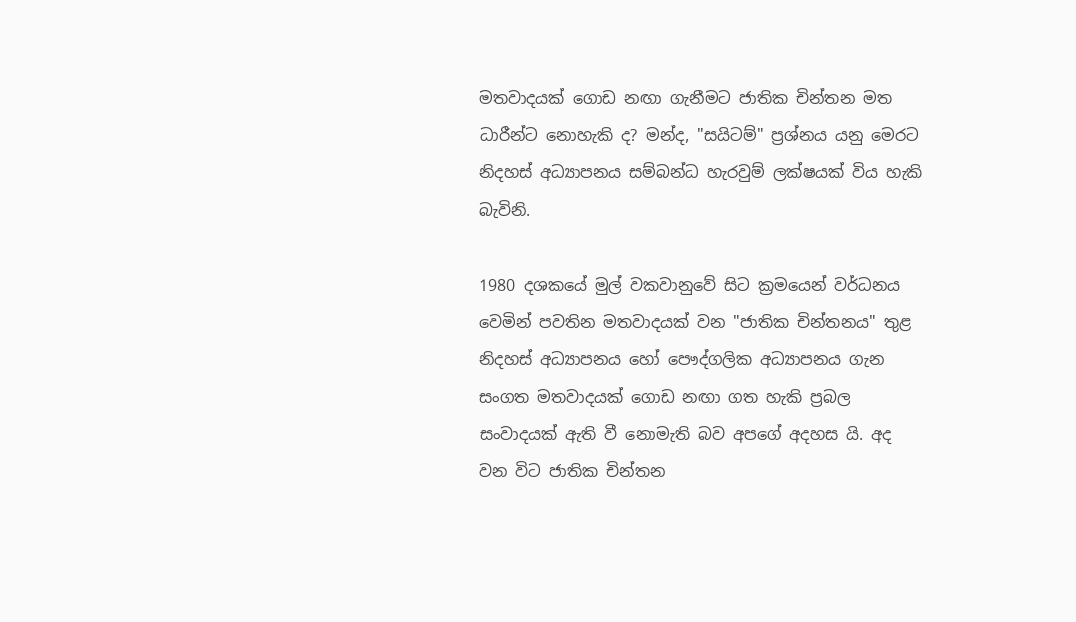මතවාදයක් ගොඩ නඟා ගැනීමට ජාතික චින්තන මත ධාරීන්ට නොහැකි ද? මන්ද, "සයිටම්" ප්‍රශ්නය යනු මෙරට නිදහස් අධ්‍යාපනය සම්බන්ධ හැරවුම් ලක්ෂයක් විය හැකි බැවිනි.

1980 දශකයේ මුල් වකවානුවේ සිට ක්‍රමයෙන් වර්ධනය වෙමින් පවතින මතවාදයක් වන "ජාතික චින්තනය" තුළ නිදහස් අධ්‍යාපනය හෝ පෞද්ගලික අධ්‍යාපනය ගැන සංගත මතවාදයක් ගොඩ නඟා ගත හැකි ප්‍රබල සංවාදයක් ඇති වී නොමැති බව අපගේ අදහස යි. අද වන විට ජාතික චින්තන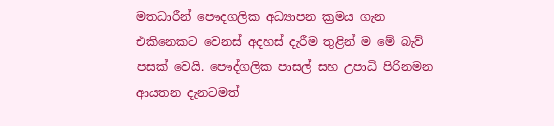මතධාරීන් පෞදගලික අධ්‍යාපන ක්‍රමය ගැන එකිනෙකට වෙනස් අදහස් දැරීම තුළින් ම මේ බැව් පසක් වෙයි. පෞද්ගලික පාසල් සහ උපාධි පිරිනමන ආයතන දැනටමත්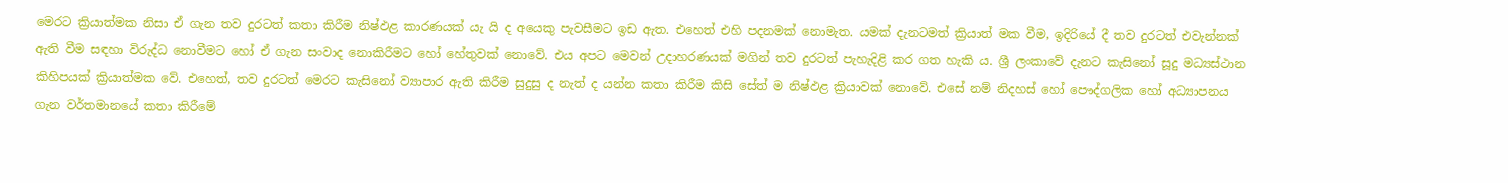මෙරට ක්‍රියාත්මක නිසා ඒ ගැන තව දුරටත් කතා කිරීම නිෂ්ඵළ කාරණයක් යැ යි ද අයෙකු පැවසීමට ඉඩ ඇත. එහෙත් එහි පදනමක් නොමැත. යමක් දැනටමත් ක්‍රියාත් මක වීම, ඉදිරියේ දී තව දුරටත් එවැන්නක් ඇති වීම සඳහා විරුද්ධ නොවීමට හෝ ඒ ගැන සංවාද නොකිරීමට හෝ හේතුවක් නොවේ. එය අපට මෙවන් උදාහරණයක් මගින් තව දුරටත් පැහැදිළි කර ගත හැකි ය. ශ්‍රී ලංකාවේ දැනට කැසිනෝ සූදු මධ්‍යස්ථාන කිහිපයක් ක්‍රියාත්මක වේ. එහෙත්, තව දුරටත් මෙරට කැසිනෝ ව්‍යාපාර ඇති කිරීම සුදුසු ද නැත් ද යන්න කතා කිරීම කිසි සේත් ම නිෂ්ඵළ ක්‍රියාවක් නොවේ. එසේ නම් නිදහස් හෝ පෞද්ගලික හෝ අධ්‍යාපනය ගැන වර්තමානයේ කතා කිරීමේ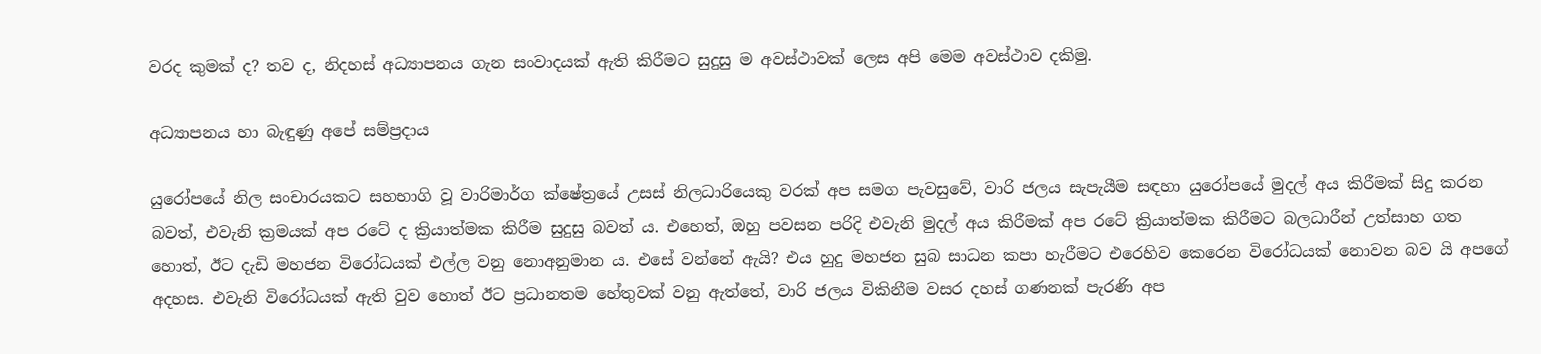වරද කුමක් ද? තව ද, නිදහස් අධ්‍යාපනය ගැන සංවාදයක් ඇති කිරීමට සුදුසු ම අවස්ථාවක් ලෙස අපි මෙම අවස්ථාව දකිමු.

අධ්‍යාපනය හා බැඳුණු අපේ සම්ප්‍රදාය

යුරෝපයේ නිල සංචාරයකට සහභාගි වූ වාරිමාර්ග ක්ෂේත්‍රයේ උසස් නිලධාරියෙකු වරක් අප සමග පැවසුවේ, වාරි ජලය සැපැයීම සඳහා යුරෝපයේ මුදල් අය කිරීමක් සිදු කරන බවත්, එවැනි ක්‍රමයක් අප රටේ ද ක්‍රියාත්මක කිරීම සුදුසු බවත් ය. එහෙත්, ඔහු පවසන පරිදි එවැනි මුදල් අය කිරීමක් අප රටේ ක්‍රියාත්මක කිරීමට බලධාරීන් උත්සාහ ගත හොත්, ඊට දැඩි මහජන විරෝධයක් එල්ල වනු නොඅනුමාන ය. එසේ වන්නේ ඇයි? එය හුදු මහජන සුබ සාධන කපා හැරීමට එරෙහිව කෙරෙන විරෝධයක් නොවන බව යි අපගේ අදහස. එවැනි විරෝධයක් ඇති වුව හොත් ඊට ප්‍රධානතම හේතුවක් වනු ඇත්තේ, වාරි ජලය විකිනීම වසර දහස් ගණනක් පැරණි අප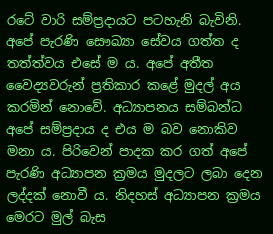රටේ වාරි සම්ප්‍රදායට පටහැනි බැවිනි. අපේ පැරණි සෞඛ්‍යා සේවය ගත්ත ද තත්ත්වය එසේ ම ය. අපේ අතීත වෛද්‍යවරුන් ප්‍රතිකාර කළේ මුදල් අය කරමින් නොවේ. අධ්‍යාපනය සම්බන්ධ අපේ සම්ප්‍රදාය ද එය ම බව නොකිව මනා ය. පිරිවෙන් පාදක කර ගත් අපේ පැරණි අධ්‍යාපන ක්‍රමය මුදලට ලබා දෙන ලද්දක් නොවී ය. නිදහස් අධ්‍යාපන ක්‍රමය මෙරට මුල් බැස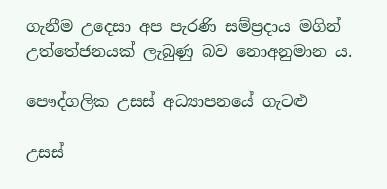ගැනීම උදෙසා අප පැරණි සම්ප්‍රදාය මගින් උත්තේජනයක් ලැබුණු බව නොඅනුමාන ය.

පෞද්ගලික උසස් අධ්‍යාපනයේ ගැටළු

උසස්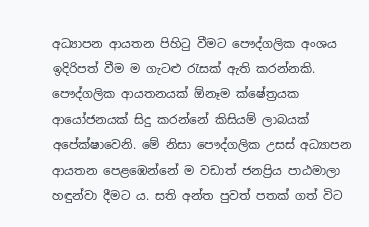අධ්‍යාපන ආයතන පිහිටු වීමට පෞද්ගලික අංශය ඉදිරිපත් වීම ම ගැටළු රැසක් ඇති කරන්නකි. පෞද්ගලික ආයතනයක් ඕනෑම ක්ෂේත්‍රයක ආයෝජනයක් සිදු කරන්නේ කිසියම් ලාබයක් අපේක්ෂාවෙනි. මේ නිසා පෞද්ගලික උසස් අධ්‍යාපන ආයතන පෙළඹෙන්නේ ම වඩාත් ජනප්‍රිය පාඨමාලා හඳුන්වා දීමට ය. සති අන්ත පුවත් පතක් ගත් විට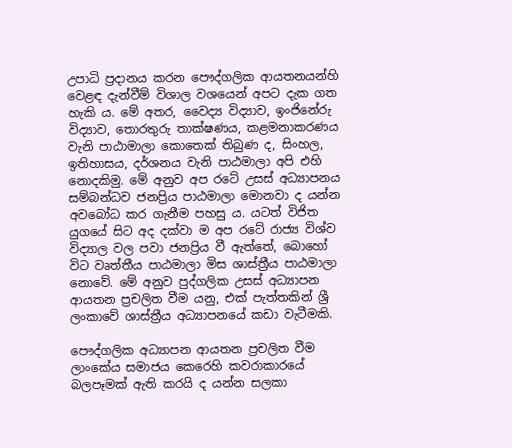උපාධි ප්‍රදානය කරන පෞද්ගලික ආයතනයන්හි වෙළඳ දැන්වීම් විශාල වශයෙන් අපට දැක ගත හැකි ය. මේ අතර, වෛද්‍ය විද්‍යාව, ඉංජිනේරු විද්‍යාව, තොරතුරු තාක්ෂණය, කළමනාකරණය වැනි පාඨාමාලා කොතෙක් තිබුණ ද, සිංහල, ඉතිහාසය, දර්ශනය වැනි පාඨමාලා අපි එහි නොදකිමු. මේ අනුව අප රටේ උසස් අධ්‍යාපනය සම්බන්ධව ජනප්‍රිය පාඨමාලා මොනවා ද යන්න අවබෝධ කර ගැනීම පහසු ය. යටත් විජිත යුගයේ සිට අද දක්වා ම අප රටේ රාජ්‍ය විශ්ව විද්‍යාල වල පවා ජනප්‍රිය වී ඇත්තේ, බොහෝ විට වෘත්තීය පාඨමාලා මිස ශාස්ත්‍රීය පාඨමාලා නොවේ. මේ අනුව පුද්ගලික උසස් අධ්‍යාපන ආයතන ප්‍රචලිත වීම යනු, එක් පැත්තකින් ශ්‍රී ලංකාවේ ශාස්ත්‍රීය අධ්‍යාපනයේ කඩා වැටීමකි.

පෞද්ගලික අධ්‍යාපන ආයතන ප්‍රචලිත වීම ලාංකේය සමාජය කෙරෙහි කවරාකාරයේ බලපෑමක් ඇති කරයි ද යන්න සලකා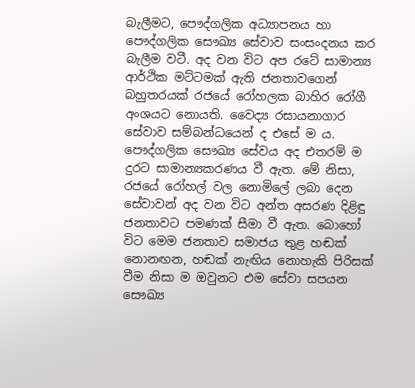බැලීමට, පෞද්ගලික අධ්‍යාපනය හා පෞද්ගලික සෞඛ්‍ය සේවාව සංසංදනය කර බැලීම වටී. අද වන විට අප රටේ සාමාන්‍ය ආර්ථික මට්ටමක් ඇති ජනතාවගෙන් බහුතරයක් රජයේ රෝහලක බාහිර රෝගී අංශයට නොයති. වෛද්‍ය රසායනාගාර සේවාව සම්බන්ධයෙන් ද එසේ ම ය. පෞද්ගලික සෞඛ්‍ය සේවය අද එතරම් ම දුරට සාමාන්‍යකරණය වී ඇත. මේ නිසා, රජයේ රෝහල් වල නොමිලේ ලබා දෙන සේවාවන් අද වන විට අන්ත අසරණ දිළිඳු ජනතාවට පමණක් සීමා වී ඇත. බොහෝ විට මෙම ජනතාව සමාජය තුළ හඬක් නොනඟන, හඬක් නැඟිය නොහැකි පිරිසක් වීම නිසා ම ඔවුනට එම සේවා සපයන සෞඛ්‍ය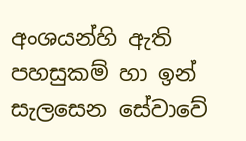අංශයන්හි ඇති පහසුකම් හා ඉන් සැලසෙන සේවාවේ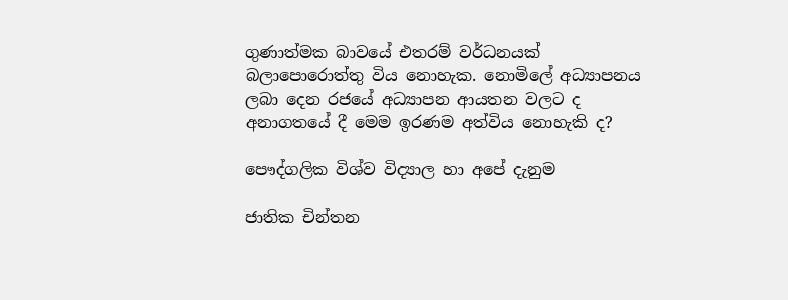ගුණාත්මක බාවයේ එතරම් වර්ධනයක් බලාපොරොත්තු විය නොහැක. නොමිලේ අධ්‍යාපනය ලබා දෙන රජයේ අධ්‍යාපන ආයතන වලට ද අනාගතයේ දී මෙම ඉරණම අත්විය නොහැකි ද?

පෞද්ගලික විශ්ව විද්‍යාල හා අපේ දැනුම

ජාතික චින්තන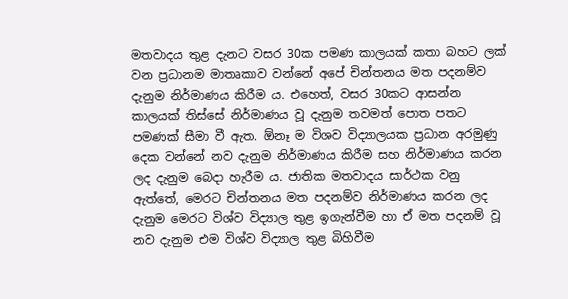මතවාදය තුළ දැනට වසර 30ක පමණ කාලයක් කතා බහට ලක් වන ප්‍රධානම මාතෘකාව වන්නේ අපේ චින්තනය මත පදනම්ව දැනුම නිර්මාණය කිරීම ය. එහෙත්, වසර 30කට ආසන්න කාලයක් තිස්සේ නිර්මාණය වූ දැනුම තවමත් පොත පතට පමණක් සීමා වී ඇත. ඕනෑ ම විශව විද්‍යාලයක ප්‍රධාන අරමුණු දෙක වන්නේ නව දැනුම නිර්මාණය කිරීම සහ නිර්මාණය කරන ලද දැනුම බෙදා හැරීම ය. ජාතික මතවාදය සාර්ථක වනු ඇත්තේ, මෙරට චින්තනය මත පදනම්ව නිර්මාණය කරන ලද දැනුම මෙරට විශ්ව විද්‍යාල තුළ ඉගැන්වීම හා ඒ මත පදනම් වූ නව දැනුම එම විශ්ව විද්‍යාල තුළ බිහිවීම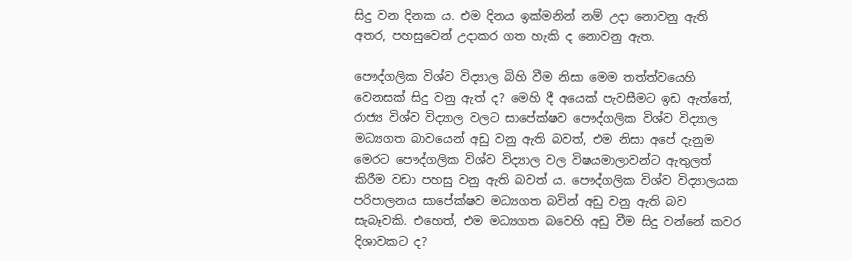සිදු වන දිනක ය. එම දිනය ඉක්මනින් නම් උදා නොවනු ඇති අතර, පහසුවෙන් උදාකර ගත හැකි ද නොවනු ඇත.

පෞද්ගලික විශ්ව විද්‍යාල බිහි වීම නිසා මෙම තත්ත්වයෙහි වෙනසක් සිදු වනු ඇත් ද? මෙහි දී අයෙක් පැවසීමට ඉඩ ඇත්තේ, රාජ්‍ය විශ්ව විද්‍යාල වලට සාපේක්ෂව පෞද්ගලික විශ්ව විද්‍යාල මධ්‍යගත බාවයෙන් අඩු වනු ඇති බවත්, එම නිසා අපේ දැනුම මෙරට පෞද්ගලික විශ්ව විද්‍යාල වල විෂයමාලාවන්ට ඇතුලත් කිරීම වඩා පහසු වනු ඇති බවත් ය. පෞද්ගලික විශ්ව විද්‍යාලයක පරිපාලනය සාපේක්ෂව මධ්‍යගත බවින් අඩු වනු ඇති බව සැබෑවකි. එහෙත්, එම මධ්‍යගත බවෙහි අඩු වීම සිදු වන්නේ කවර දිශාවකට ද?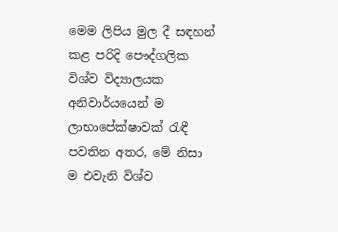මෙම ලිපිය මුල දී සඳහන් කළ පරිදි පෞද්ගලික විශ්ව විද්‍යාලයක අනිවාර්යයෙන් ම ලාභාපේක්ෂාවක් රැඳී පවතින අතර, මේ නිසා ම එවැනි විශ්ව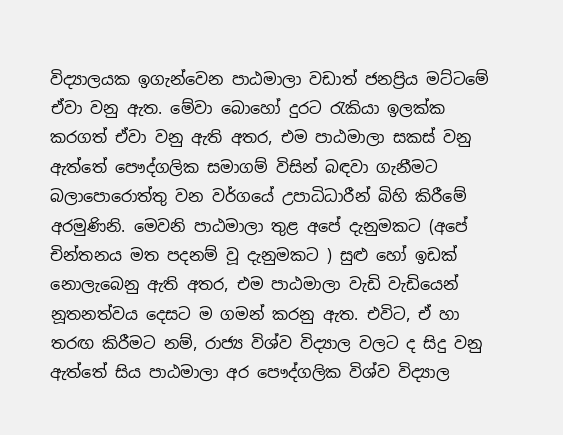විද්‍යාලයක ඉගැන්වෙන පාඨමාලා වඩාත් ජනප්‍රිය මට්ටමේ ඒවා වනු ඇත. මේවා බොහෝ දුරට රැකියා ඉලක්ක කරගත් ඒවා වනු ඇති අතර, එම පාඨමාලා සකස් වනු ඇත්තේ පෞද්ගලික සමාගම් විසින් බඳවා ගැනීමට බලාපොරොත්තු වන වර්ගයේ උපාධිධාරීන් බිහි කිරීමේ අරමුණිනි. මෙවනි පාඨමාලා තුළ අපේ දැනුමකට (අපේ චින්තනය මත පදනම් වූ දැනුමකට ) සුළු හෝ ඉඩක් නොලැබෙනු ඇති අතර, එම පාඨමාලා වැඩි වැඩියෙන් නූතනත්වය දෙසට ම ගමන් කරනු ඇත. එවිට, ඒ හා තරඟ කිරීමට නම්, රාජ්‍ය විශ්ව විද්‍යාල වලට ද සිදු වනු ඇත්තේ සිය පාඨමාලා අර පෞද්ගලික විශ්ව විද්‍යාල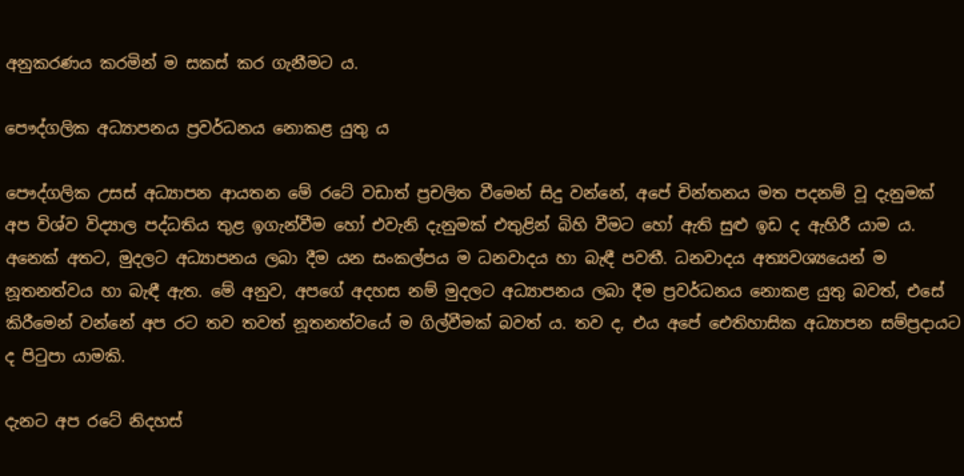අනුකරණය කරමින් ම සකස් කර ගැනීමට ය.

පෞද්ගලික අධ්‍යාපනය ප්‍රවර්ධනය නොකළ යුතු ය

පෞද්ගලික උසස් අධ්‍යාපන ආයතන මේ රටේ වඩාත් ප්‍රචලිත වීමෙන් සිදු වන්නේ, අපේ චින්තනය මත පදනම් වූ දැනුමක් අප විශ්ව විද්‍යාල පද්ධතිය තුළ ඉගැන්වීම හෝ එවැනි දැනුමක් එතුළින් බිහි වීමට හෝ ඇති සුළු ඉඩ ද ඇහිරී යාම ය. අනෙක් අතට, මුදලට අධ්‍යාපනය ලබා දීම යන සංකල්පය ම ධනවාදය හා බැඳී පවතී. ධනවාදය අත්‍යවශ්‍යයෙන් ම නූතනත්වය හා බැඳී ඇත. මේ අනුව, අපගේ අදහස නම් මුදලට අධ්‍යාපනය ලබා දීම ප්‍රවර්ධනය නොකළ යුතු බවත්, එසේ කිරීමෙන් වන්නේ අප රට තව තවත් නූතනත්වයේ ම ගිල්වීමක් බවත් ය. තව ද, එය අපේ ඓතිහාසික අධ්‍යාපන සම්ප්‍රදායට ද පිටුපා යාමකි.

දැනට අප රටේ නිදහස්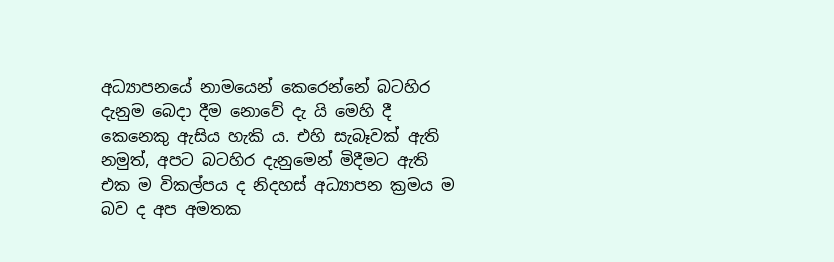අධ්‍යාපනයේ නාමයෙන් කෙරෙන්නේ බටහිර දැනුම බෙදා දීම නොවේ දැ යි මෙහි දී කෙනෙකු ඇසිය හැකි ය. එහි සැබෑවක් ඇති නමුත්, අපට බටහිර දැනුමෙන් මිදීමට ඇති එක ම විකල්පය ද නිදහස් අධ්‍යාපන ක්‍රමය ම බව ද අප අමතක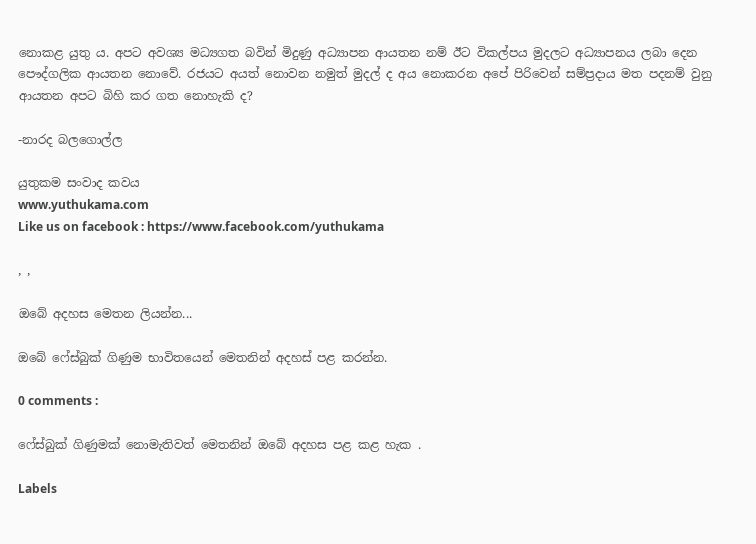නොකළ යුතු ය. අපට අවශ්‍ය මධ්‍යගත බවින් මිදුණු අධ්‍යාපන ආයතන නම් ඊට විකල්පය මුදලට අධ්‍යාපනය ලබා දෙන පෞද්ගලික ආයතන නොවේ. රජයට අයත් නොවන නමුත් මුදල් ද අය නොකරන අපේ පිරිවෙන් සම්ප්‍රදාය මත පදනම් වුනු ආයතන අපට බිහි කර ගත නොහැකි ද?

-නාරද බලගොල්ල

යුතුකම සංවාද කවය
www.yuthukama.com
Like us on facebook : https://www.facebook.com/yuthukama

, ,

ඔබේ අදහස මෙතන ලියන්න...

ඔබේ ෆේස්බුක් ගිණුම භාවිතයෙන් මෙතනින් අදහස් පළ කරන්න.

0 comments :

ෆේස්බුක් ගිණුමක් නොමැතිවත් මෙතනින් ඔබේ අදහස පළ කළ හැක .

Labels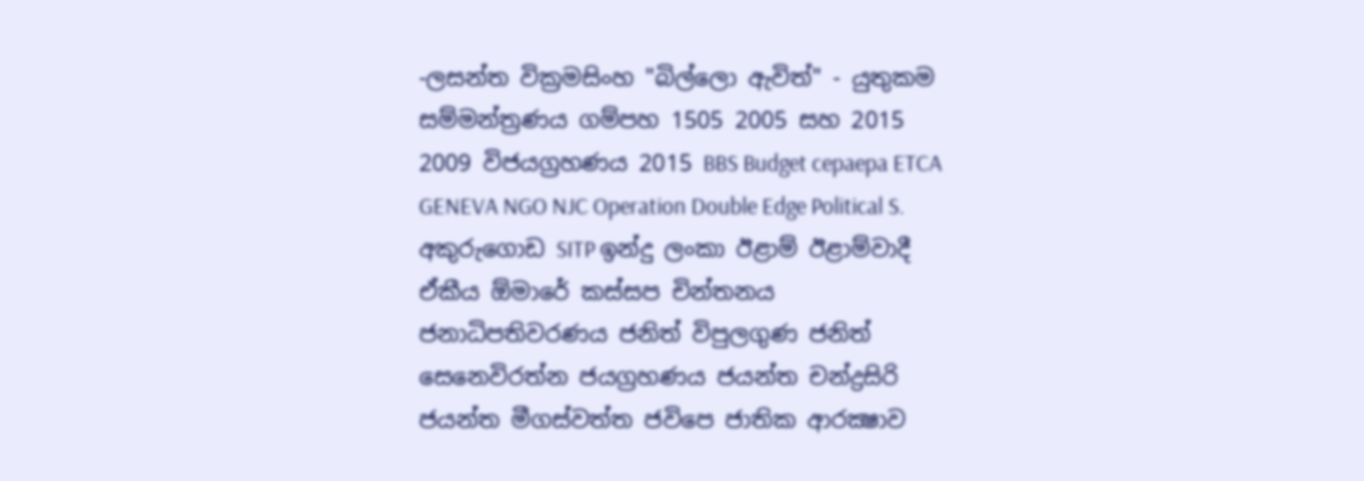-ලසන්ත වික්‍රමසිංහ "බිල්ලො ඇවිත්" - යුතුකම සම්මන්ත්‍රණය ගම්පහ 1505 2005 සහ 2015 2009 විජයග්‍රහණය 2015 BBS Budget cepaepa ETCA GENEVA NGO NJC Operation Double Edge Political S. අකුරුගොඩ SITP ඉන්දු ලංකා ඊළාම් ඊළාම්වාදී ඒකීය ඕමාරේ කස්‌සප චින්තනය ජනාධිපතිවරණය ජනිත් විපුලගුණ ජනිත් සෙනෙවිරත්න ජයග්‍රහණය ජයන්ත චන්ද්‍රසිරි ජයන්ත මීගස්වත්ත ජවිපෙ ජාතික ආරක්‍ෂාව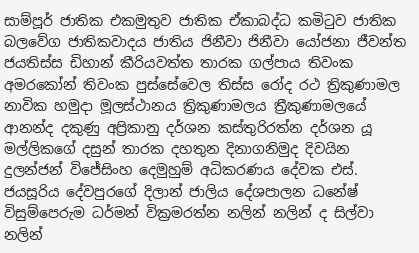සාම්පූර් ජාතික එකමුතුව ජාතික ඒකාබද්ධ කමිටුව ජාතික බලවේග ජාතිකවාදය ජාතිය ජිනීවා ජිනීවා යෝජනා ජීවන්ත ජයතිස්ස ඩිහාන් කීරියවත්ත තාරක ගල්පාය තිවංක අමරකෝන් තිවංක පුස්සේවෙල තිස්‌ස රෝද රථ ත්‍රිකුණාමල නාවික හමුදා මූලස්‌ථානය ත්‍රිකුණාමලය ත්‍රීකුණාමලයේ ආනන්ද දකුණු අප්‍රිකානු දර්ශන කස්තුරිරත්න දර්ශන යූ මල්ලිකගේ දසුන් තාරක දහතුන දිනාගනිමුද දිවයින දුලන්ජන් විජේසිංහ දෙමුහුම් අධිකරණය දේවක එස්. ජයසූරිය දේවපුරගේ දිලාන් ජාලිය දේශපාලන ධනේෂ් විසුම්පෙරුම ධර්මන් වික්‍රමරත්න නලින් නලින් ද සිල්වා නලින්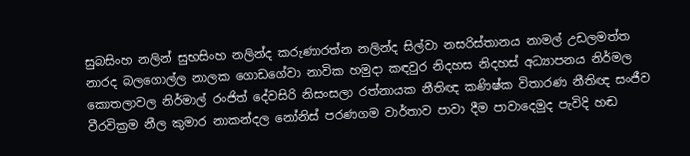සුබසිංහ නලින් සුභසිංහ නලින්ද කරුණාරත්න නලින්ද සිල්වා නසරිස්‌තානය නාමල් උඩලමත්ත නාරද බලගොල්ල නාලක ගොඩගේවා නාවික හමුදා කඳවුර නිදහස නිදහස් අධ්‍යාපනය නිර්මල කොතලාවල නිර්මාල් රංජිත් දේවසිරි නිසංසලා රත්නායක නීතිඥ කණිෂ්ක විතාරණ නීතිඥ සංජීව වීරවික්‍රම නීල කුමාර නාකන්දල නෝනිස් පරණගම වාර්තාව පාවා දීම පාවාදෙමුද පැවිදි හඬ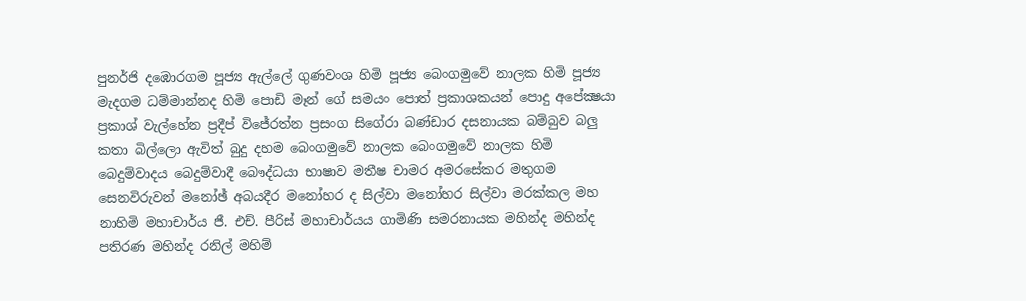පුනර්ජි දඹොරගම පූජ්‍ය ඇල්ලේ ගුණවංශ හිමි පූජ්‍ය බෙංගමුවේ නාලක හිමි පූජ්‍ය මැදගම ධම්මාන්නද හිමි පොඩි මෑන් ගේ සමයං පොත් ප්‍රකාශකයන් පොදු අපේක්‍ෂයා ප්‍රකාශ් වැල්හේන ප්‍රදීප් විජේරත්න ප්‍රසංග සිගේරා බණ්ඩාර දසනායක බම්බුව බලු කතා බිල්ලො ඇවිත් බුදු දහම බෙංගමුවේ නාලක බෙංගමුවේ නාලක හිමි බෙදුම්වාදය බෙදුම්වාදී බෞද්ධයා භාෂාව මතීෂ චාමර අමරසේකර මතුගම සෙනවිරුවන් මනෝඡ් අබයදීර මනෝහර ද සිල්වා මනෝහර සිල්වා මරක්කල මහ නාහිමි මහාචාර්ය ජී. එච්. පීරිස් මහාචාර්යය ගාමිණි සමරනායක මහින්ද මහින්ද පතිරණ මහින්ද රනිල් මහිම්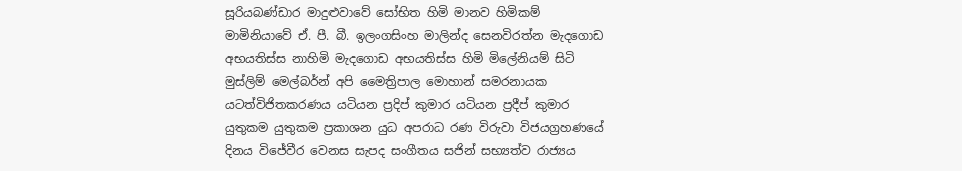සූරියබණ්ඩාර මාදුළුවාවේ සෝභිත හිමි මානව හිමිකම් මාමිනියාවේ ඒ. පී. බී. ඉලංගසිංහ මාලින්ද සෙනවිරත්න මැදගොඩ අභයතිස්ස නාහිමි මැදගොඩ අභයතිස්ස හිමි මිලේනියම් සිටි මුස්‌ලිම් මෙල්බර්න් අපි මෛත්‍රිපාල මොහාන් සමරනායක යටත්විජිතකරණය යටියන ප්‍රදිප් කුමාර යටියන ප්‍රදීප් කුමාර යුතුකම යුතුකම ප්‍රකාශන යුධ අපරාධ රණ විරුවා විජයග්‍රහණයේ දිනය විජේවීර වෙනස සැපද සංගීතය සජින් සභ්‍යත්ව රාජ්‍යය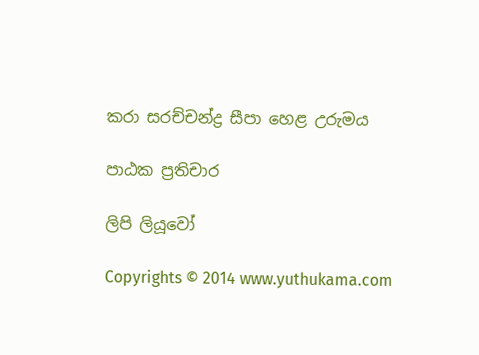කරා සරච්චන්ද්‍ර සීපා හෙළ උරුමය

පාඨක ප්‍රතිචාර

ලිපි ලියූවෝ

Copyrights © 2014 www.yuthukama.com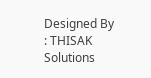Designed By : THISAK Solutions